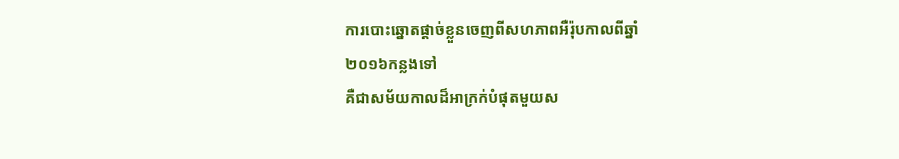ការបោះឆ្នោតផ្តាច់ខ្លួនចេញពីសហភាពអឺរ៉ុបកាលពីឆ្នាំ
២០១៦កន្លងទៅ
គឺជាសម័យកាលដ៏អាក្រក់បំផុតមួយស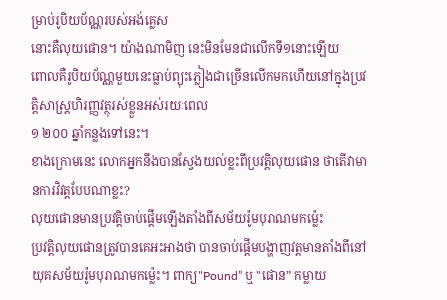ម្រាប់រូបិយប័ណ្ណរបស់អង់គ្លេស
នោះគឺលុយផោន។ យ៉ាងណាមិញ នេះមិនមែនជាលើកទី១នោះឡើយ
ពោលគឺរូបិយប័ណ្ណមួយនេះធ្លាប់ព្យុះភ្លៀងជាច្រើនលើកមកហើយនៅក្នុងប្រវត្តិសាស្ត្រហិរញ្ញវត្ថុរស់ខ្លួនអស់រយៈពេល
១ ២០០ ឆ្នាំកន្លងទៅនេះ។
ខាងក្រោមនេះ លោកអ្នកនឹងបានស្វែងយល់ខ្លះពីប្រវត្តិលុយផោន ថាតើវាមានការវិវត្តបែបណាខ្លះ?
លុយផោនមានប្រវត្តិចាប់ផ្តើមឡើងតាំងពីសម័យរ៉ូមបុរាណមកម្ល៉េះ
ប្រវត្តិលុយផោនត្រូវបានគេអះអាងថា បានចាប់ផ្តើមបង្ហាញវត្តមានតាំងពីនៅយុគសម័យរ៉ូមបុរាណមកម្ល៉េះ។ ពាក្យ"Pound” ឬ "ផោន” កម្លាយ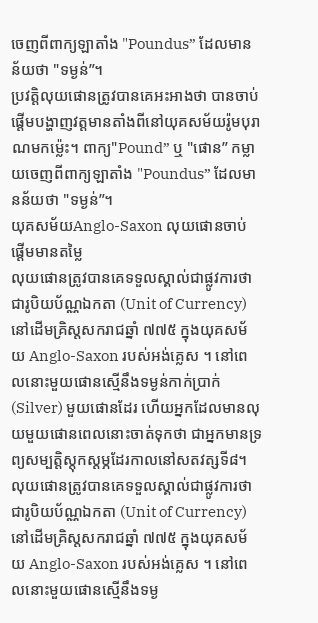ចេញពីពាក្យឡាតាំង "Poundus” ដែលមានន័យថា "ទម្ងន់”។
ប្រវត្តិលុយផោនត្រូវបានគេអះអាងថា បានចាប់ផ្តើមបង្ហាញវត្តមានតាំងពីនៅយុគសម័យរ៉ូមបុរាណមកម្ល៉េះ។ ពាក្យ"Pound” ឬ "ផោន” កម្លាយចេញពីពាក្យឡាតាំង "Poundus” ដែលមានន័យថា "ទម្ងន់”។
យុគសម័យAnglo-Saxon លុយផោនចាប់ផ្តើមមានតម្លៃ
លុយផោនត្រូវបានគេទទួលស្គាល់ជាផ្លូវការថា ជារូបិយប័ណ្ណឯកតា (Unit of Currency) នៅដើមគ្រិស្តសករាជឆ្នាំ ៧៧៥ ក្នុងយុគសម័យ Anglo-Saxon របស់អង់គ្លេស ។ នៅពេលនោះមួយផោនស្មើនឹងទម្ងន់កាក់ប្រាក់ (Silver) មួយផោនដែរ ហើយអ្នកដែលមានលុយមួយផោនពេលនោះចាត់ទុកថា ជាអ្នកមានទ្រព្យសម្បត្តិស្តុកស្តម្ភដែរកាលនៅសតវត្សទី៨។
លុយផោនត្រូវបានគេទទួលស្គាល់ជាផ្លូវការថា ជារូបិយប័ណ្ណឯកតា (Unit of Currency) នៅដើមគ្រិស្តសករាជឆ្នាំ ៧៧៥ ក្នុងយុគសម័យ Anglo-Saxon របស់អង់គ្លេស ។ នៅពេលនោះមួយផោនស្មើនឹងទម្ង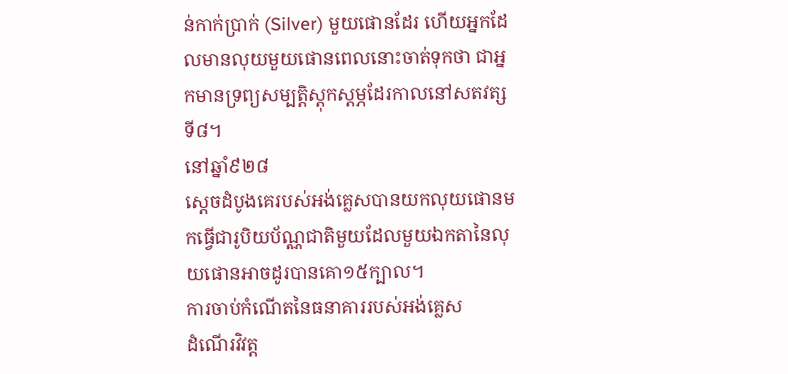ន់កាក់ប្រាក់ (Silver) មួយផោនដែរ ហើយអ្នកដែលមានលុយមួយផោនពេលនោះចាត់ទុកថា ជាអ្នកមានទ្រព្យសម្បត្តិស្តុកស្តម្ភដែរកាលនៅសតវត្សទី៨។
នៅឆ្នាំ៩២៨
ស្តេចដំបូងគេរបស់អង់គ្លេសបានយកលុយផោនមកធ្វើជារូបិយប័ណ្ណជាតិមួយដែលមួយឯកតានៃលុយផោនអាចដូរបានគោ១៥ក្បាល។
ការចាប់កំណើតនៃធនាគាររបស់អង់គ្លេស
ដំណើរវិវត្ត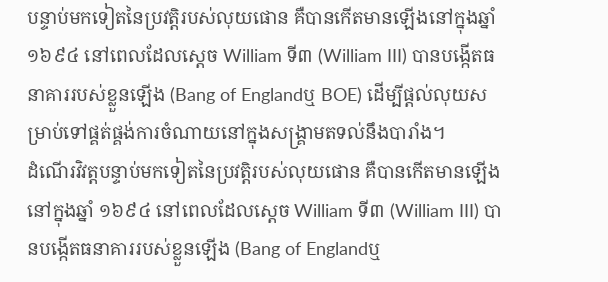បន្ទាប់មកទៀតនៃប្រវត្តិរបស់លុយផោន គឺបានកើតមានឡើងនៅក្នុងឆ្នាំ ១៦៩៤ នៅពេលដែលស្តេច William ទី៣ (William III) បានបង្កើតធនាគាររបស់ខ្លួនឡើង (Bang of Englandឬ BOE) ដើម្បីផ្តល់លុយសម្រាប់ទៅផ្គត់ផ្គង់ការចំណាយនៅក្នុងសង្គ្រាមតទល់នឹងបារាំង។
ដំណើរវិវត្តបន្ទាប់មកទៀតនៃប្រវត្តិរបស់លុយផោន គឺបានកើតមានឡើងនៅក្នុងឆ្នាំ ១៦៩៤ នៅពេលដែលស្តេច William ទី៣ (William III) បានបង្កើតធនាគាររបស់ខ្លួនឡើង (Bang of Englandឬ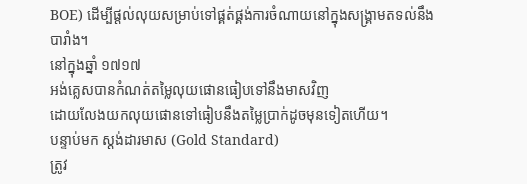BOE) ដើម្បីផ្តល់លុយសម្រាប់ទៅផ្គត់ផ្គង់ការចំណាយនៅក្នុងសង្គ្រាមតទល់នឹងបារាំង។
នៅក្នុងឆ្នាំ ១៧១៧
អង់គ្លេសបានកំណត់តម្លៃលុយផោនធៀបទៅនឹងមាសវិញ
ដោយលែងយកលុយផោនទៅធៀបនឹងតម្លៃប្រាក់ដូចមុនទៀតហើយ។
បន្ទាប់មក ស្តង់ដារមាស (Gold Standard)
ត្រូវ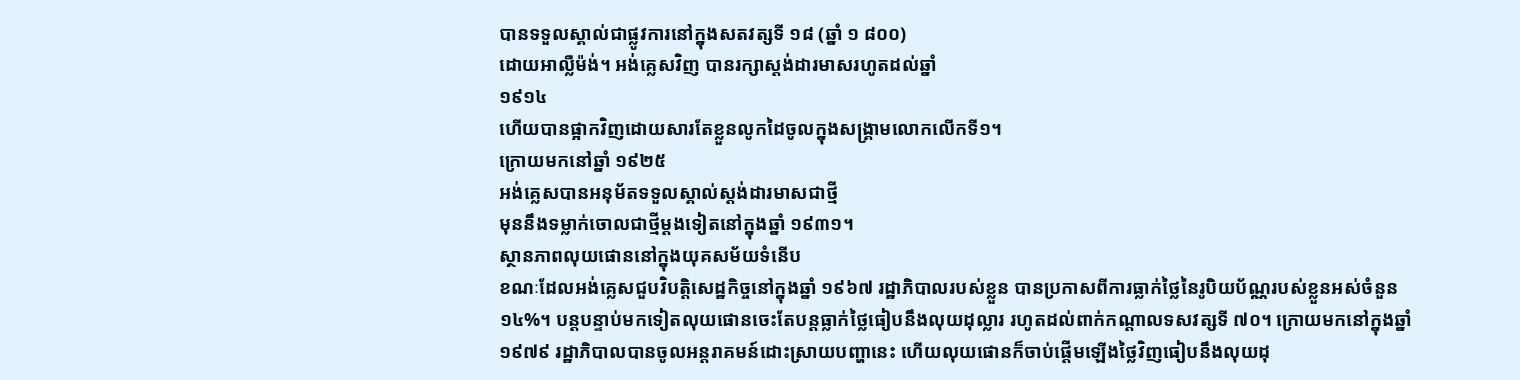បានទទួលស្គាល់ជាផ្លូវការនៅក្នុងសតវត្សទី ១៨ (ឆ្នាំ ១ ៨០០)
ដោយអាល្លឺម៉ង់។ អង់គ្លេសវិញ បានរក្សាស្តង់ដារមាសរហូតដល់ឆ្នាំ
១៩១៤
ហើយបានផ្អាកវិញដោយសារតែខ្លួនលូកដៃចូលក្នុងសង្គ្រាមលោកលើកទី១។
ក្រោយមកនៅឆ្នាំ ១៩២៥
អង់គ្លេសបានអនុម័តទទួលស្គាល់ស្តង់ដារមាសជាថ្មី
មុននឹងទម្លាក់ចោលជាថ្មីម្តងទៀតនៅក្នុងឆ្នាំ ១៩៣១។
ស្ថានភាពលុយផោននៅក្នុងយុគសម័យទំនើប
ខណៈដែលអង់គ្លេសជួបវិបត្តិសេដ្ឋកិច្ចនៅក្នុងឆ្នាំ ១៩៦៧ រដ្ឋាភិបាលរបស់ខ្លួន បានប្រកាសពីការធ្លាក់ថ្លៃនៃរូបិយប័ណ្ណរបស់ខ្លួនអស់ចំនួន ១៤%។ បន្តបន្ទាប់មកទៀតលុយផោនចេះតែបន្តធ្លាក់ថ្លៃធៀបនឹងលុយដុល្លារ រហូតដល់ពាក់កណ្តាលទសវត្សទី ៧០។ ក្រោយមកនៅក្នុងឆ្នាំ ១៩៧៩ រដ្ឋាភិបាលបានចូលអន្តរាគមន៍ដោះស្រាយបញ្ហានេះ ហើយលុយផោនក៏ចាប់ផ្តើមឡើងថ្លៃវិញធៀបនឹងលុយដុ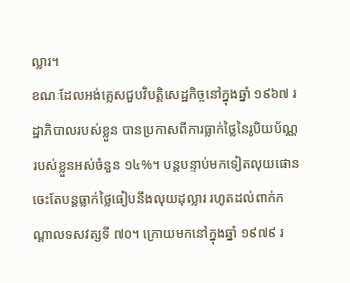ល្លារ។
ខណៈដែលអង់គ្លេសជួបវិបត្តិសេដ្ឋកិច្ចនៅក្នុងឆ្នាំ ១៩៦៧ រដ្ឋាភិបាលរបស់ខ្លួន បានប្រកាសពីការធ្លាក់ថ្លៃនៃរូបិយប័ណ្ណរបស់ខ្លួនអស់ចំនួន ១៤%។ បន្តបន្ទាប់មកទៀតលុយផោនចេះតែបន្តធ្លាក់ថ្លៃធៀបនឹងលុយដុល្លារ រហូតដល់ពាក់កណ្តាលទសវត្សទី ៧០។ ក្រោយមកនៅក្នុងឆ្នាំ ១៩៧៩ រ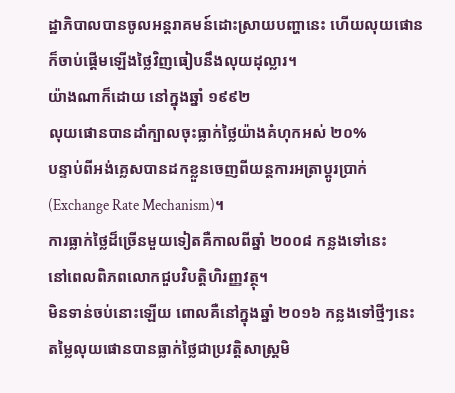ដ្ឋាភិបាលបានចូលអន្តរាគមន៍ដោះស្រាយបញ្ហានេះ ហើយលុយផោនក៏ចាប់ផ្តើមឡើងថ្លៃវិញធៀបនឹងលុយដុល្លារ។
យ៉ាងណាក៏ដោយ នៅក្នុងឆ្នាំ ១៩៩២
លុយផោនបានដាំក្បាលចុះធ្លាក់ថ្លៃយ៉ាងគំហុកអស់ ២០%
បន្ទាប់ពីអង់គ្លេសបានដកខ្លួនចេញពីយន្តការអត្រាប្តូរប្រាក់
(Exchange Rate Mechanism)។
ការធ្លាក់ថ្លៃដ៏ច្រើនមួយទៀតគឺកាលពីឆ្នាំ ២០០៨ កន្លងទៅនេះ
នៅពេលពិភពលោកជួបវិបត្តិហិរញ្ញវត្ថុ។
មិនទាន់ចប់នោះឡើយ ពោលគឺនៅក្នុងឆ្នាំ ២០១៦ កន្លងទៅថ្មីៗនេះ
តម្លៃលុយផោនបានធ្លាក់ថ្លៃជាប្រវត្តិសាស្ត្រមិ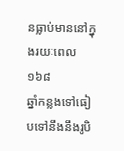នធ្លាប់មាននៅក្នុងរយៈពេល១៦៨
ឆ្នាំកន្លងទៅធៀបទៅនឹងនឹងរូបិ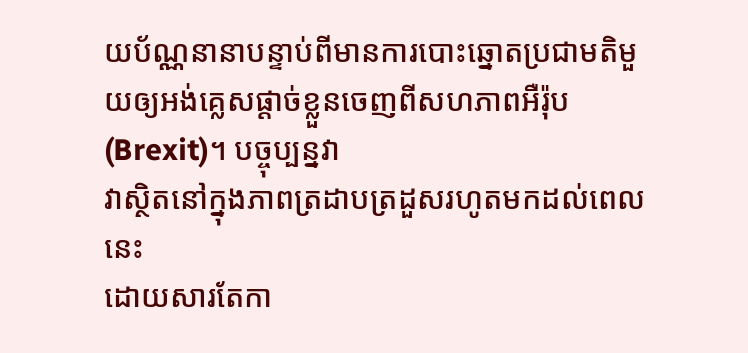យប័ណ្ណនានាបន្ទាប់ពីមានការបោះឆ្នោតប្រជាមតិមួយឲ្យអង់គ្លេសផ្តាច់ខ្លួនចេញពីសហភាពអឺរ៉ុប
(Brexit)។ បច្ចុប្បន្នវា
វាស្ថិតនៅក្នុងភាពត្រដាបត្រដួសរហូតមកដល់ពេលនេះ
ដោយសារតែកា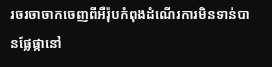រចរចាចាកចេញពីអឺរ៉ុបកំពុងដំណើរការមិនទាន់បានផ្លែផ្កានៅ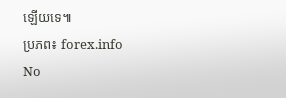ឡើយទេ៕
ប្រភព៖ forex.info
No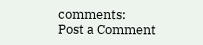comments:
Post a Comment